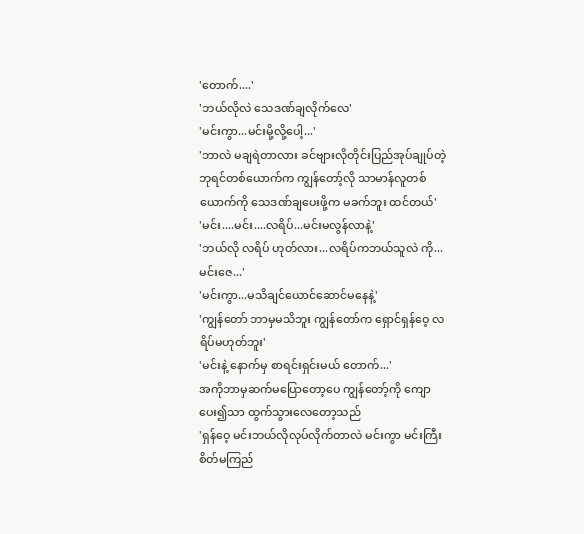'တောက်....'
'ဘယ်လိုလဲ သေဒဏ်ချလိုက်လေ'
'မင်းကွာ...မင်းမို့လို့ပေါ့...'
'ဘာလဲ မချရဲတာလား ခင်ဗျားလိုတိုင်းပြည်အုပ်ချုပ်တဲ့ ဘုရင်တစ်ယောက်က ကျွန်တော့်လို သာမာန်လူတစ်ယောက်ကို သေဒဏ်ချပေးဖို့က မခက်ဘူး ထင်တယ်'
'မင်း....မင်း....လရိပ်...မင်းမလွန်လာနဲ့'
'ဘယ်လို လရိပ် ဟုတ်လား...လရိပ်ကဘယ်သူလဲ ကို...မင်းဇေ...'
'မင်းကွာ...မသိချင်ယောင်ဆောင်မနေနဲ့'
'ကျွန်တော် ဘာမှမသိဘူး ကျွန်တော်က ရှောင်ရှန်ဝေ့ လရိပ်မဟုတ်ဘူး'
'မင်းနဲ့ နောက်မှ စာရင်းရှင်းမယ် တောက်...'
အကိုဘာမှဆက်မပြောတော့ပေ ကျွန်တော့်ကို ကျောပေး၍သာ ထွက်သွားလေတော့သည်
'ရှန်ဝေ့ မင်းဘယ်လိုလုပ်လိုက်တာလဲ မင်းကွာ မင်းကြီး စိတ်မကြည်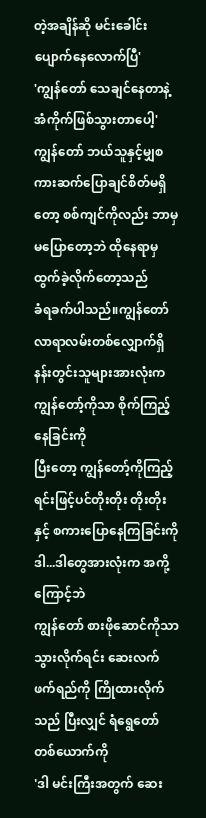တဲ့အချိန်ဆို မင်းခေါင်းပျောက်နေလောက်ပြီ'
'ကျွန်တော် သေချင်နေတာနဲ့ အံကိုက်ဖြစ်သွားတာပေါ့'
ကျွန်တော် ဘယ်သူနှင့်မျှစကားဆက်ပြောချင်စိတ်မရှိတော့ စစ်ကျင်ကိုလည်း ဘာမှမပြောတော့ဘဲ ထိုနေရာမှထွက်ခဲ့လိုက်တော့သည်
ခံရခက်ပါသည်။ကျွန်တော်လာရာလမ်းတစ်လျှောက်ရှိ နန်းတွင်းသူများအားလုံးက ကျွန်တော့်ကိုသာ စိုက်ကြည့်နေခြင်းကို
ပြီးတော့ ကျွန်တော့်ကိုကြည့်ရင်းဖြင့်ပင်တိုးတိုး တိုးတိုးနှင့် စကားပြောနေကြခြင်းကို
ဒါ...ဒါတွေအားလုံးက အကို့ကြောင့်ဘဲ
ကျွန်တော် စားဖိုဆောင်ကိုသာ သွားလိုက်ရင်း ဆေးလက်ဖက်ရည်ကို ကြိုထားလိုက်သည် ပြီးလျှင် ရံရွေတော်တစ်ယောက်ကို
'ဒါ မင်းကြီးအတွက် ဆေး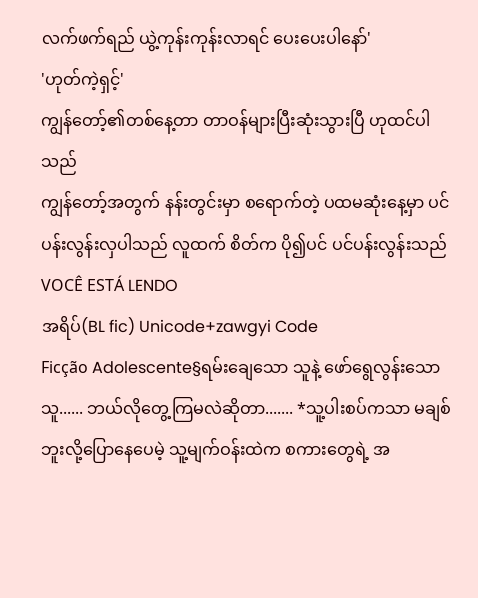လက်ဖက်ရည် ယွဲ့ကုန်းကုန်းလာရင် ပေးပေးပါနော်'
'ဟုတ်ကဲ့ရှင့်'
ကျွန်တော့်၏တစ်နေ့တာ တာဝန်များပြီးဆုံးသွားပြီ ဟုထင်ပါသည်
ကျွန်တော့်အတွက် နန်းတွင်းမှာ စရောက်တဲ့ ပထမဆုံးနေ့မှာ ပင်ပန်းလွန်းလှပါသည် လူထက် စိတ်က ပို၍ပင် ပင်ပန်းလွန်းသည်
VOCÊ ESTÁ LENDO
အရိပ်(BL fic) Unicode+zawgyi Code
Ficção Adolescente§ရမ်းချေသော သူနဲ့ ဖော်ရွေလွန်းသော သူ...... ဘယ်လိုတွေ့ကြမလဲဆိုတာ....... *သူ့ပါးစပ်ကသာ မချစ်ဘူးလို့ပြောနေပေမဲ့ သူ့မျက်ဝန်းထဲက စကားတွေရဲ့ အ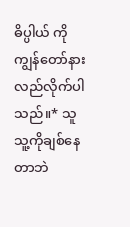ဓိပ္ပါယ် ကိုကျွန်တော်နားလည်လိုက်ပါသည်။* သူ သူ့ကိုချစ်နေတာဘဲ